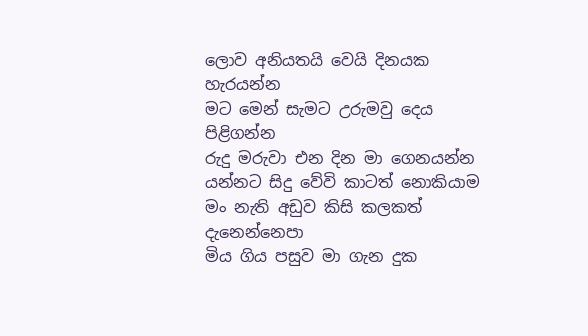ලොව අනියතයි වෙයි දිනයක හැරයන්න
මට මෙන් සැමට උරුමවු දෙය පිළිගන්න
රුදු මරුවා එන දින මා ගෙනයන්න
යන්නට සිදු වේවි කාටත් නොකියාම
මං නැති අඩුව කිසි කලකත් දැනෙන්නෙපා
මිය ගිය පසුව මා ගැන දුක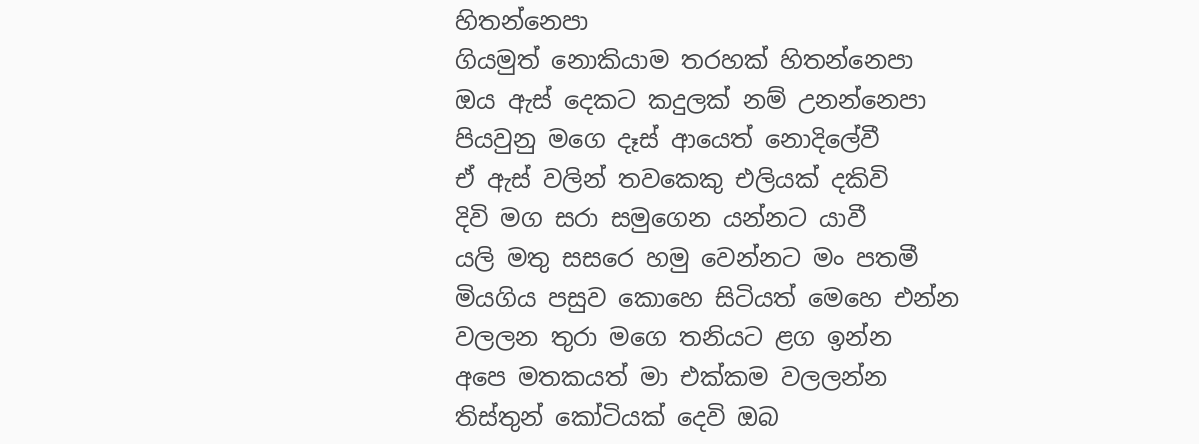හිතන්නෙපා
ගියමුත් නොකියාම තරහක් හිතන්නෙපා
ඔය ඇස් දෙකට කදුලක් නම් උනන්නෙපා
පියවුනු මගෙ දෑස් ආයෙත් නොදිලේවී
ඒ ඇස් වලින් තවකෙකු එලියක් දකිවි
දිවි මග සරා සමුගෙන යන්නට යාවී
යලි මතු සසරෙ හමු වෙන්නට මං පතමී
මියගිය පසුව කොහෙ සිටියත් මෙහෙ එන්න
වලලන තුරා මගෙ තනියට ළග ඉන්න
අපෙ මතකයත් මා එක්කම වලලන්න
තිස්තුන් කෝටියක් දෙවි ඔබ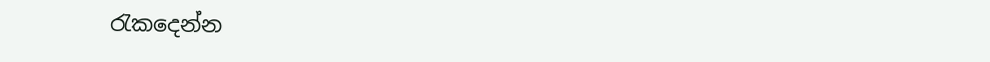රැකදෙන්න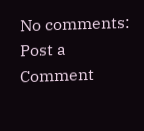No comments:
Post a Comment